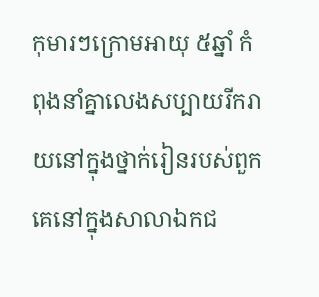កុមារៗក្រោមអាយុ ៥ឆ្នាំ កំពុងនាំគ្នាលេងសប្បាយរីករាយនៅក្នុងថ្នាក់រៀនរបស់ពួកគេនៅក្នុងសាលាឯកជ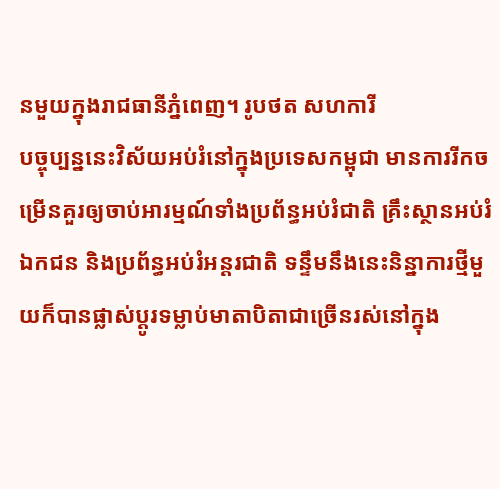នមួយក្នុងរាជធានីភ្នំពេញ។ រូបថត សហការី
បច្ចុប្បន្ននេះវិស័យអប់រំនៅក្នុងប្រទេសកម្ពុជា មានការរីកចម្រើនគួរឲ្យចាប់អារម្មណ៍ទាំងប្រព័ន្ធអប់រំជាតិ គ្រឹះស្ថានអប់រំឯកជន និងប្រព័ន្ធអប់រំអន្តរជាតិ ទន្ទឹមនឹងនេះនិន្នាការថ្មីមួយក៏បានផ្លាស់ប្តូរទម្លាប់មាតាបិតាជាច្រើនរស់នៅក្នុង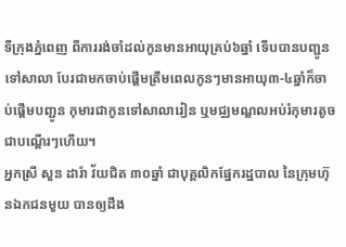ទីក្រុងភ្នំពេញ ពីការរង់ចាំដល់កូនមានអាយុគ្រប់៦ឆ្នាំ ទើបបានបញ្ជូនទៅសាលា បែរជាមកចាប់ផ្តើមត្រឹមពេលកូនៗមានអាយុ៣-៤ឆ្នាំក៏ចាប់ផ្តើមបញ្ជូន កុមារជាកូនទៅសាលារៀន ឬមជ្ឈមណ្ឌលអប់រំកុមារតូចជាបណ្តើរៗហើយ។
អ្នកស្រី សួន ដារ៉ា វ័យជិត ៣០ឆ្នាំ ជាបុគ្គលិកផ្នែករដ្ឋបាល នៃក្រុមហ៊ុនឯកជនមួយ បានឲ្យដឹង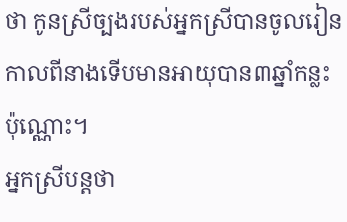ថា កូនស្រីច្បងរបស់អ្នកស្រីបានចូលរៀនកាលពីនាងទើបមានអាយុបាន៣ឆ្នាំកន្លះប៉ុណ្ណោះ។
អ្នកស្រីបន្តថា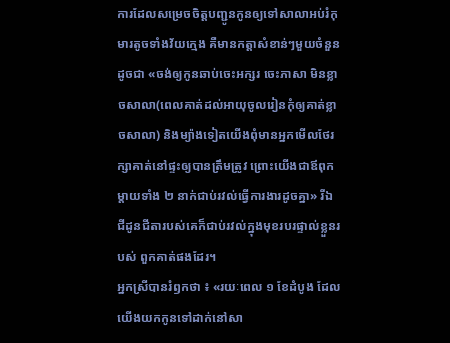ការដែលសម្រេចចិត្តបញ្ជូនកូនឲ្យទៅសាលាអប់រំកុមារតូចទាំងវ័យក្មេង គឺមានកត្តាសំខាន់ៗមួយចំនួន ដូចជា «ចង់ឲ្យកូនឆាប់ចេះអក្សរ ចេះភាសា មិនខ្លាចសាលា(ពេលគាត់ដល់អាយុចូលរៀនកុំឲ្យគាត់ខ្លាចសាលា) និងម្យ៉ាងទៀតយើងពុំមានអ្នកមើលថែរក្សាគាត់នៅផ្ទះឲ្យបានត្រឹមត្រូវ ព្រោះយើងជាឪពុកម្តាយទាំង ២ នាក់ជាប់រវល់ធ្វើការងារដូចគ្នា» រីឯ ជីដូនជីតារបស់គេក៏ជាប់រវល់ក្នុងមុខរបរផ្ទាល់ខ្លួនរបស់ ពួកគាត់ផងដែរ។
អ្នកស្រីបានរំឭកថា ៖ «រយៈពេល ១ ខែដំបូង ដែលយើងយកកូនទៅដាក់នៅសា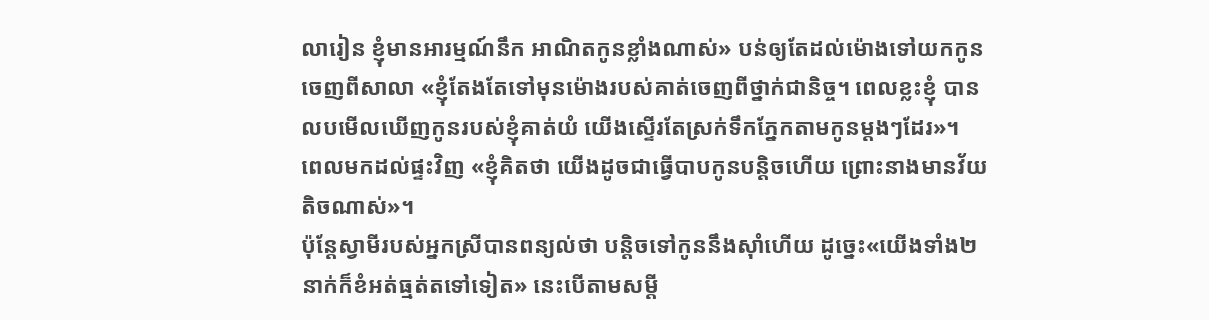លារៀន ខ្ញុំមានអារម្មណ៍នឹក អាណិតកូនខ្លាំងណាស់» បន់ឲ្យតែដល់ម៉ោងទៅយកកូនចេញពីសាលា «ខ្ញុំតែងតែទៅមុនម៉ោងរបស់គាត់ចេញពីថ្នាក់ជានិច្ច។ ពេលខ្លះខ្ញុំ បានលបមើលឃើញកូនរបស់ខ្ញុំគាត់យំ យើងស្ទើរតែស្រក់ទឹកភ្នែកតាមកូនម្តងៗដែរ»។
ពេលមកដល់ផ្ទះវិញ «ខ្ញុំគិតថា យើងដូចជាធ្វើបាបកូនបន្តិចហើយ ព្រោះនាងមានវ័យតិចណាស់»។
ប៉ុន្តែស្វាមីរបស់អ្នកស្រីបានពន្យល់ថា បន្តិចទៅកូននឹងស៊ាំហើយ ដូច្នេះ«យើងទាំង២នាក់ក៏ខំអត់ធ្មត់តទៅទៀត» នេះបើតាមសម្តី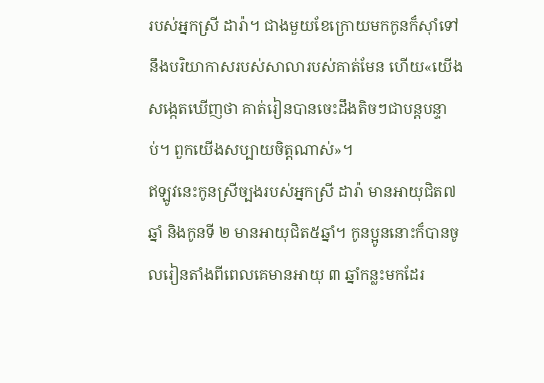របស់អ្នកស្រី ដារ៉ា។ ជាងមួយខែក្រោយមកកូនក៏ស៊ាំទៅនឹងបរិយាកាសរបស់សាលារបស់គាត់មែន ហើយ«យើងសង្កេតឃើញថា គាត់រៀនបានចេះដឹងតិចៗជាបន្តបន្ទាប់។ ពួកយើងសប្បាយចិត្តណាស់»។
ឥឡូវនេះកូនស្រីច្បងរបស់អ្នកស្រី ដារ៉ា មានអាយុជិត៧ឆ្នាំ និងកូនទី ២ មានអាយុជិត៥ឆ្នាំ។ កូនប្អូននោះក៏បានចូលរៀនតាំងពីពេលគេមានអាយុ ៣ ឆ្នាំកន្លះមកដែរ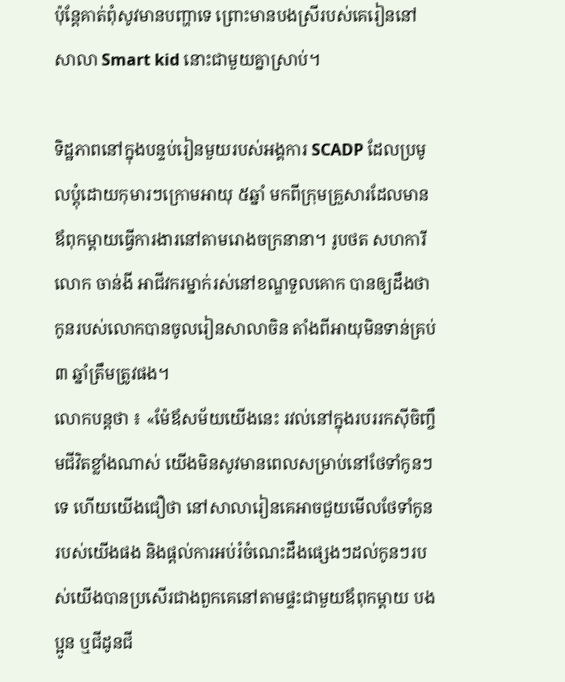ប៉ុន្តែគាត់ពុំសូវមានបញ្ហាទេ ព្រោះមានបងស្រីរបស់គេរៀននៅសាលា Smart kid នោះជាមួយគ្នាស្រាប់។

ទិដ្ឋភាពនៅក្នុងបន្ទប់រៀនមួយរបស់អង្គការ SCADP ដែលប្រមូលប្តុំដោយកុមារៗក្រោមអាយុ ៥ឆ្នាំ មកពីក្រុមគ្រួសារដែលមានឪពុកម្តាយធ្វើការងារនៅតាមរោងចក្រនានា។ រូបថត សហការី
លោក ចាន់ងី អាជីវករម្នាក់រស់នៅខណ្ឌទួលគោក បានឲ្យដឹងថា កូនរបស់លោកបានចូលរៀនសាលាចិន តាំងពីអាយុមិនទាន់គ្រប់ ៣ ឆ្នាំត្រឹមត្រូវផង។
លោកបន្តថា ៖ «ម៉ែឪសម័យយើងនេះ រវល់នៅក្នុងរបររកស៊ីចិញ្ចឹមជីវិតខ្លាំងណាស់ យើងមិនសូវមានពេលសម្រាប់នៅថែទាំកូនៗទេ ហើយយើងជឿថា នៅសាលារៀនគេអាចជួយមើលថែទាំកូនរបស់យើងផង និងផ្តល់ការអប់រំចំណេះដឹងផ្សេងៗដល់កូនៗរបស់យើងបានប្រសើរជាងពួកគេនៅតាមផ្ទះជាមួយឪពុកម្តាយ បងប្អូន ឬជីដូនជី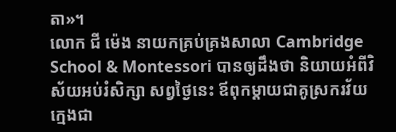តា»។
លោក ជី ម៉េង នាយកគ្រប់គ្រងសាលា Cambridge School & Montessori បានឲ្យដឹងថា និយាយអំពីវិស័យអប់រំសិក្សា សព្វថ្ងៃនេះ ឪពុកម្តាយជាគូស្រករវ័យក្មេងជា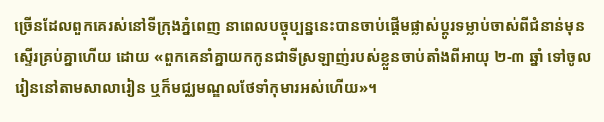ច្រើនដែលពួកគេរស់នៅទីក្រុងភ្នំពេញ នាពេលបច្ចុប្បន្ននេះបានចាប់ផ្តើមផ្លាស់ប្តូរទម្លាប់ចាស់ពីជំនាន់មុនស្ទើរគ្រប់គ្នាហើយ ដោយ «ពួកគេនាំគ្នាយកកូនជាទីស្រឡាញ់របស់ខ្លួនចាប់តាំងពីអាយុ ២-៣ ឆ្នាំ ទៅចូលរៀននៅតាមសាលារៀន ឬក៏មជ្ឈមណ្ឌលថែទាំកុមារអស់ហើយ»។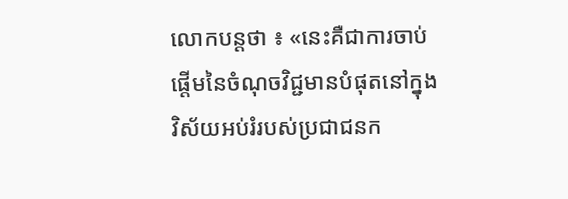លោកបន្តថា ៖ «នេះគឺជាការចាប់ផ្តើមនៃចំណុចវិជ្ជមានបំផុតនៅក្នុងវិស័យអប់រំរបស់ប្រជាជនក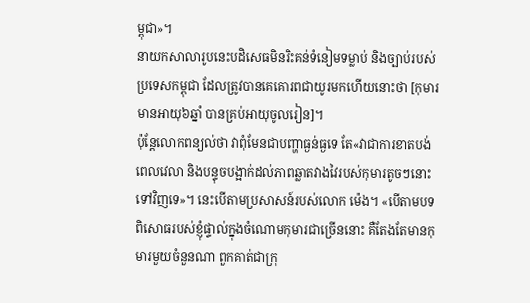ម្ពុជា»។
នាយកសាលារូបនេះបដិសេធមិនរិះគន់ទំនៀមទម្លាប់ និងច្បាប់របស់ប្រទេសកម្ពុជា ដែលត្រូវបានគេគោរពជាយូរមកហើយនោះថា [កុមារមានអាយុ៦ឆ្នាំ បានគ្រប់អាយុចូលរៀន]។
ប៉ុន្តែលោកពន្យល់ថា វាពុំមែនជាបញ្ហាធ្ងន់ធ្ងទេ តែ«វាជាការខាតបង់ពេលវេលា និងបន្ទុចបង្អាក់ដល់ភាពឆ្លាតវាងវៃរបស់កុមារតូចៗនោះទៅវិញទេ»។ នេះបើតាមប្រសាសន៍របស់លោក ម៉េង។ «បើតាមបទពិសោធរបស់ខ្ញុំផ្ទាល់ក្នុងចំណោមកុមារជាច្រើននោះ គឺតែងតែមានកុមារមួយចំនួនណា ពួកគាត់ជាក្រុ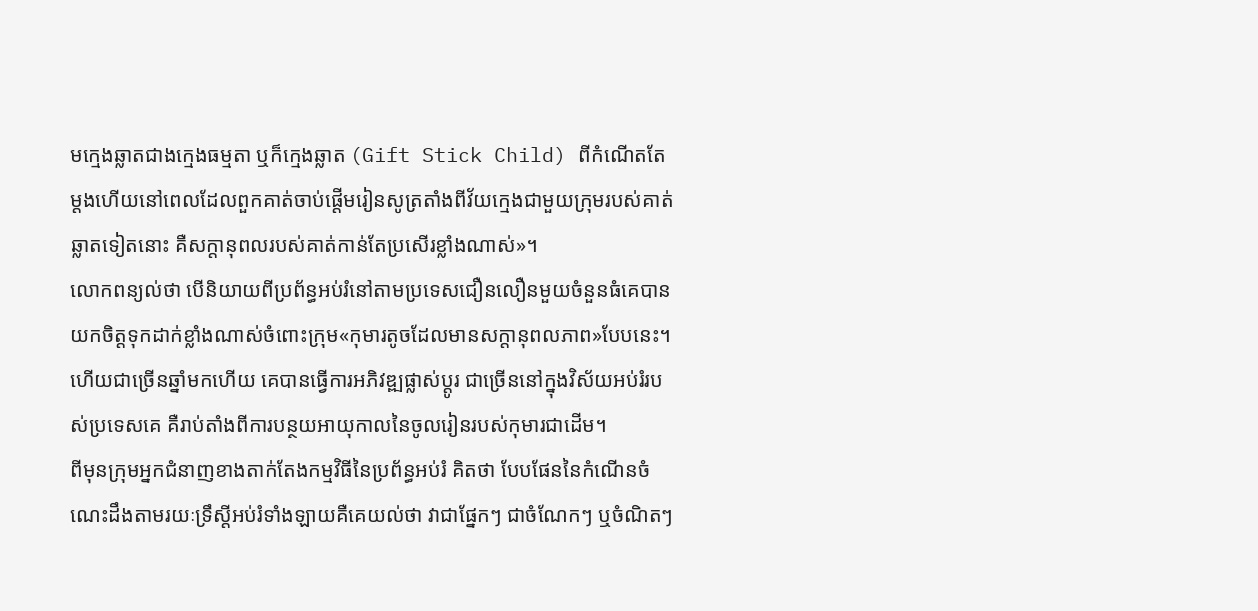មក្មេងឆ្លាតជាងក្មេងធម្មតា ឬក៏ក្មេងឆ្លាត (Gift Stick Child) ពីកំណើតតែម្តងហើយនៅពេលដែលពួកគាត់ចាប់ផ្តើមរៀនសូត្រតាំងពីវ័យក្មេងជាមួយក្រុមរបស់គាត់ឆ្លាតទៀតនោះ គឺសក្តានុពលរបស់គាត់កាន់តែប្រសើរខ្លាំងណាស់»។
លោកពន្យល់ថា បើនិយាយពីប្រព័ន្ធអប់រំនៅតាមប្រទេសជឿនលឿនមួយចំនួនធំគេបានយកចិត្តទុកដាក់ខ្លាំងណាស់ចំពោះក្រុម«កុមារតូចដែលមានសក្តានុពលភាព»បែបនេះ។ ហើយជាច្រើនឆ្នាំមកហើយ គេបានធ្វើការអភិវឌ្ឍផ្លាស់ប្តូរ ជាច្រើននៅក្នុងវិស័យអប់រំរបស់ប្រទេសគេ គឺរាប់តាំងពីការបន្ថយអាយុកាលនៃចូលរៀនរបស់កុមារជាដើម។
ពីមុនក្រុមអ្នកជំនាញខាងតាក់តែងកម្មវិធីនៃប្រព័ន្ធអប់រំ គិតថា បែបផែននៃកំណើនចំណេះដឹងតាមរយៈទ្រឹស្តីអប់រំទាំងឡាយគឺគេយល់ថា វាជាផ្នែកៗ ជាចំណែកៗ ឬចំណិតៗ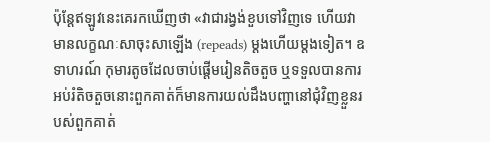ប៉ុន្តែឥឡូវនេះគេរកឃើញថា «វាជារង្វង់ខួបទៅវិញទេ ហើយវាមានលក្ខណៈសាចុះសាឡើង (repeads) ម្តងហើយម្តងទៀត។ ឧទាហរណ៍ កុមារតូចដែលចាប់ផ្តើមរៀនតិចតួច ឬទទួលបានការអប់រំតិចតួចនោះពួកគាត់ក៏មានការយល់ដឹងបញ្ហានៅជុំវិញខ្លួនរបស់ពួកគាត់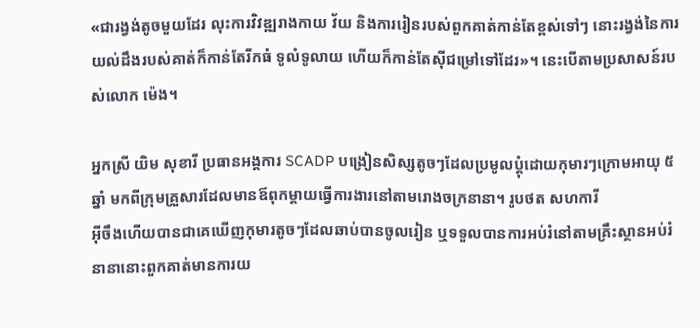«ជារង្វង់តូចមួយដែរ លុះការវិវឌ្ឍរាងកាយ វ័យ និងការរៀនរបស់ពួកគាត់កាន់តែខ្ពស់ទៅៗ នោះរង្វង់នៃការយល់ដឹងរបស់គាត់ក៏កាន់តែរីកធំ ទូលំទូលាយ ហើយក៏កាន់តែស៊ីជម្រៅទៅដែរ»។ នេះបើតាមប្រសាសន៍របស់លោក ម៉េង។

អ្នកស្រី យិម សុខារី ប្រធានអង្គការ SCADP បង្រៀនសិស្សតូចៗដែលប្រមូលប្តុំដោយកុមារៗក្រោមអាយុ ៥ឆ្នាំ មកពីក្រុមគ្រួសារដែលមានឪពុកម្តាយធ្វើការងារនៅតាមរោងចក្រនានា។ រូបថត សហការី
អ៊ីចឹងហើយបានជាគេឃើញកុមារតូចៗដែលឆាប់បានចូលរៀន ឬទទួលបានការអប់រំនៅតាមគ្រឹះស្ថានអប់រំនានានោះពួកគាត់មានការយ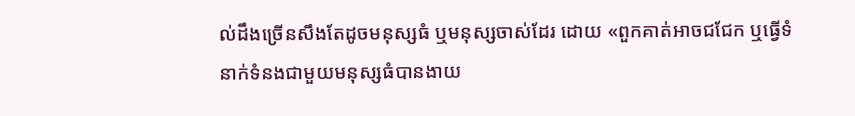ល់ដឹងច្រើនសឹងតែដូចមនុស្សធំ ឬមនុស្សចាស់ដែរ ដោយ «ពួកគាត់អាចជជែក ឬធ្វើទំនាក់ទំនងជាមួយមនុស្សធំបានងាយ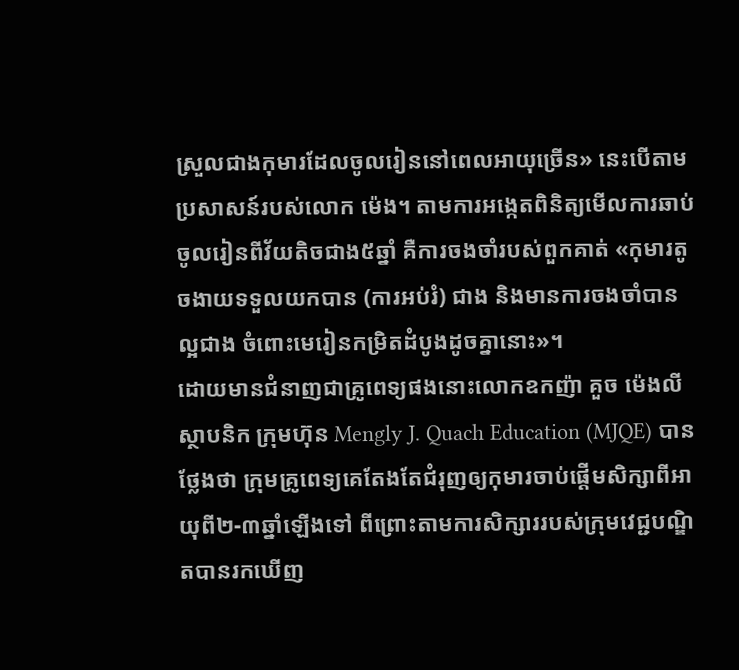ស្រួលជាងកុមារដែលចូលរៀននៅពេលអាយុច្រើន» នេះបើតាមប្រសាសន៍របស់លោក ម៉េង។ តាមការអង្កេតពិនិត្យមើលការឆាប់ចូលរៀនពីវ័យតិចជាង៥ឆ្នាំ គឺការចងចាំរបស់ពួកគាត់ «កុមារតូចងាយទទួលយកបាន (ការអប់រំ) ជាង និងមានការចងចាំបានល្អជាង ចំពោះមេរៀនកម្រិតដំបូងដូចគ្នានោះ»។
ដោយមានជំនាញជាគ្រូពេទ្យផងនោះលោកឧកញ៉ា គួច ម៉េងលី ស្ថាបនិក ក្រុមហ៊ុន Mengly J. Quach Education (MJQE) បានថ្លែងថា ក្រុមគ្រូពេទ្យគេតែងតែជំរុញឲ្យកុមារចាប់ផ្តើមសិក្សាពីអាយុពី២-៣ឆ្នាំឡើងទៅ ពីព្រោះតាមការសិក្សាររបស់ក្រុមវេជ្ជបណ្ឌិតបានរកឃើញ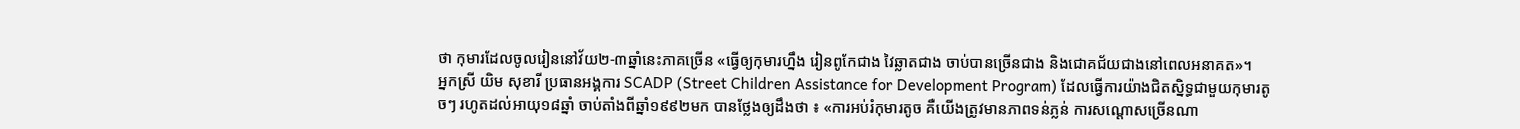ថា កុមារដែលចូលរៀននៅវ័យ២-៣ឆ្នាំនេះភាគច្រើន «ធ្វើឲ្យកុមារហ្នឹង រៀនពូកែជាង វៃឆ្លាតជាង ចាប់បានច្រើនជាង និងជោគជ័យជាងនៅពេលអនាគត»។
អ្នកស្រី យិម សុខារី ប្រធានអង្គការ SCADP (Street Children Assistance for Development Program) ដែលធ្វើការយ៉ាងជិតស្និទ្ធជាមួយកុមារតូចៗ រហូតដល់អាយុ១៨ឆ្នាំ ចាប់តាំងពីឆ្នាំ១៩៩២មក បានថ្លែងឲ្យដឹងថា ៖ «ការអប់រំកុមារតូច គឺយើងត្រូវមានភាពទន់ភ្លន់ ការសណ្តោសច្រើនណា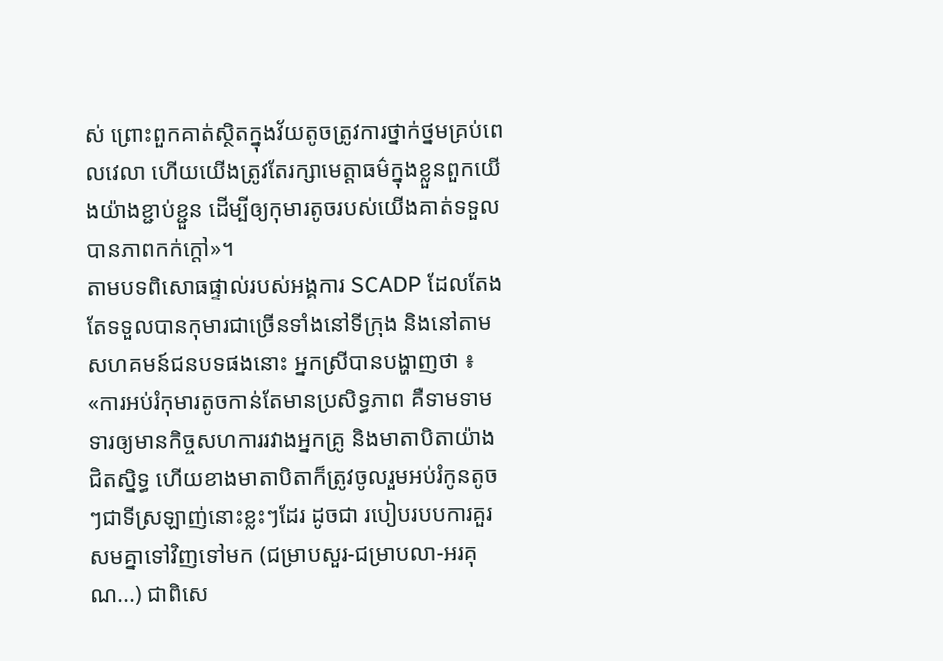ស់ ព្រោះពួកគាត់ស្ថិតក្នុងវ័យតូចត្រូវការថ្នាក់ថ្នមគ្រប់ពេលវេលា ហើយយើងត្រូវតែរក្សាមេត្តាធម៌ក្នុងខ្លួនពួកយើងយ៉ាងខ្ជាប់ខ្ជួន ដើម្បីឲ្យកុមារតូចរបស់យើងគាត់ទទួលបានភាពកក់ក្តៅ»។
តាមបទពិសោធផ្ទាល់របស់អង្គការ SCADP ដែលតែងតែទទួលបានកុមារជាច្រើនទាំងនៅទីក្រុង និងនៅតាមសហគមន៍ជនបទផងនោះ អ្នកស្រីបានបង្ហាញថា ៖ «ការអប់រំកុមារតូចកាន់តែមានប្រសិទ្ធភាព គឺទាមទាមទារឲ្យមានកិច្ចសហការរវាងអ្នកគ្រូ និងមាតាបិតាយ៉ាងជិតស្និទ្ធ ហើយខាងមាតាបិតាក៏ត្រូវចូលរួមអប់រំកូនតូចៗជាទីស្រឡាញ់នោះខ្លះៗដែរ ដូចជា របៀបរបបការគួរសមគ្នាទៅវិញទៅមក (ជម្រាបសួរ-ជម្រាបលា-អរគុណ...) ជាពិសេ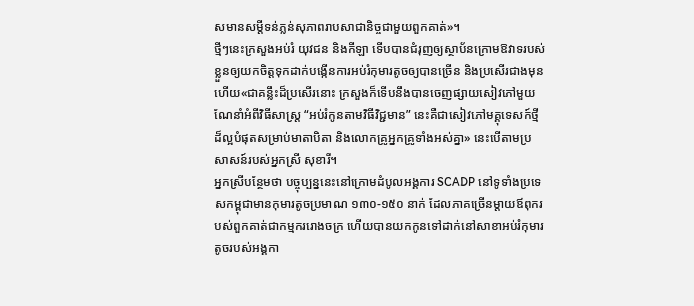សមានសម្តីទន់ភ្លន់សុភាពរាបសាជានិច្ចជាមួយពួកគាត់»។
ថ្មីៗនេះក្រសួងអប់រំ យុវជន និងកីឡា ទើបបានជំរុញឲ្យស្ថាប័នក្រោមឱវាទរបស់ខ្លួនឲ្យយកចិត្តទុកដាក់បង្កើនការអប់រំកុមារតូចឲ្យបានច្រើន និងប្រសើរជាងមុន ហើយ«ជាគន្លឹះដ៏ប្រសើរនោះ ក្រសួងក៏ទើបនឹងបានចេញផ្សាយសៀវភៅមួយណែនាំអំពីវិធីសាស្ត្រ “អប់រំកូនតាមវិធីវិជ្ជមាន” នេះគឺជាសៀវភៅមគ្គុទេសក៍ថ្មីដ៏ល្អបំផុតសម្រាប់មាតាបិតា និងលោកគ្រូអ្នកគ្រូទាំងអស់គ្នា» នេះបើតាមប្រសាសន៍របស់អ្នកស្រី សុខារី។
អ្នកស្រីបន្ថែមថា បច្ចុប្បន្ននេះនៅក្រោមដំបូលអង្គការ SCADP នៅទូទាំងប្រទេសកម្ពុជាមានកុមារតូចប្រមាណ ១៣០-១៥០ នាក់ ដែលភាគច្រើនម្តាយឪពុករបស់ពួកគាត់ជាកម្មកររោងចក្រ ហើយបានយកកូនទៅដាក់នៅសាខាអប់រំកុមារតូចរបស់អង្គកា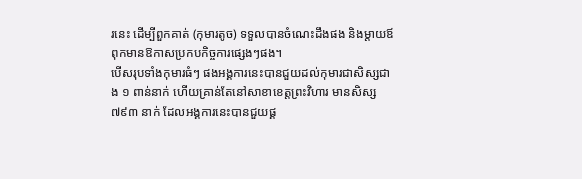រនេះ ដើម្បីពួកគាត់ (កុមារតូច) ទទួលបានចំណេះដឹងផង និងម្តាយឪពុកមានឱកាសប្រកបកិច្ចការផ្សេងៗផង។
បើសរុបទាំងកុមារធំៗ ផងអង្គការនេះបានជួយដល់កុមារជាសិស្សជាង ១ ពាន់នាក់ ហើយគ្រាន់តែនៅសាខាខេត្តព្រះវិហារ មានសិស្ស ៧៩៣ នាក់ ដែលអង្គការនេះបានជួយផ្គ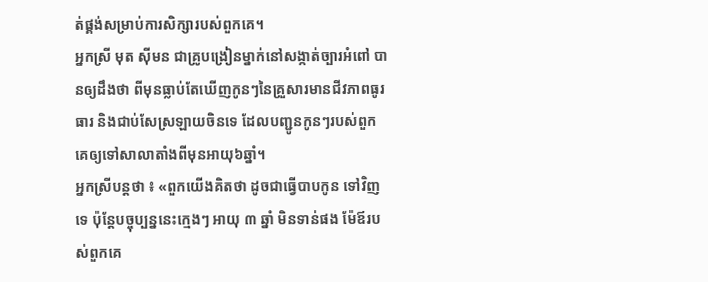ត់ផ្គង់សម្រាប់ការសិក្សារបស់ពួកគេ។
អ្នកស្រី មុត ស៊ីមន ជាគ្រូបង្រៀនម្នាក់នៅសង្កាត់ច្បារអំពៅ បានឲ្យដឹងថា ពីមុនធ្លាប់តែឃើញកូនៗនៃគ្រួសារមានជីវភាពធូរធារ និងជាប់សែស្រឡាយចិនទេ ដែលបញ្ជូនកូនៗរបស់ពួកគេឲ្យទៅសាលាតាំងពីមុនអាយុ៦ឆ្នាំ។
អ្នកស្រីបន្តថា ៖ «ពួកយើងគិតថា ដូចជាធ្វើបាបកូន ទៅវិញទេ ប៉ុន្តែបច្ចុប្បន្ននេះក្មេងៗ អាយុ ៣ ឆ្នាំ មិនទាន់ផង ម៉ែឪរបស់ពួកគេ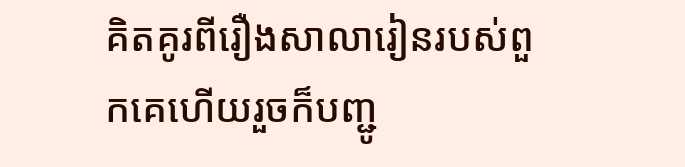គិតគូរពីរឿងសាលារៀនរបស់ពួកគេហើយរួចក៏បញ្ជូ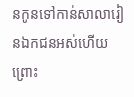នកូនទៅកាន់សាលារៀនឯកជនអស់ហើយ ព្រោះ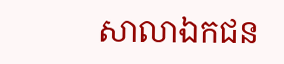សាលាឯកជន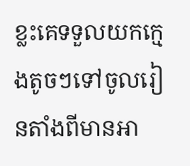ខ្លះគេទទួលយកក្មេងតូចៗទៅចូលរៀនតាំងពីមានអា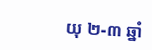យុ ២-៣ ឆ្នាំ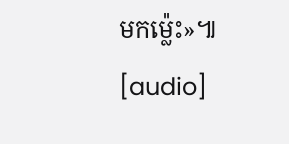មកម្ល៉េះ»៕
[audio]